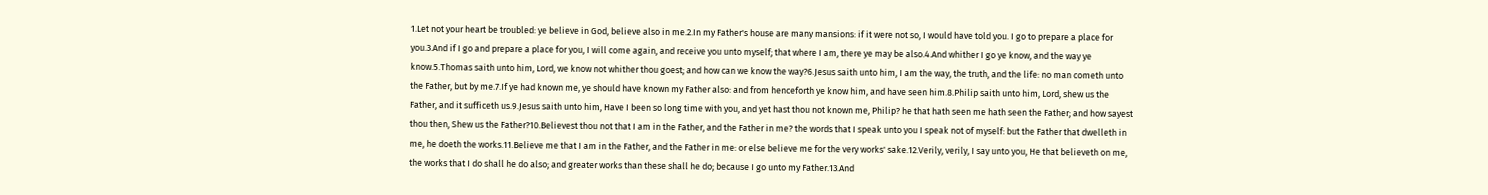1.Let not your heart be troubled: ye believe in God, believe also in me.2.In my Father's house are many mansions: if it were not so, I would have told you. I go to prepare a place for you.3.And if I go and prepare a place for you, I will come again, and receive you unto myself; that where I am, there ye may be also.4.And whither I go ye know, and the way ye know.5.Thomas saith unto him, Lord, we know not whither thou goest; and how can we know the way?6.Jesus saith unto him, I am the way, the truth, and the life: no man cometh unto the Father, but by me.7.If ye had known me, ye should have known my Father also: and from henceforth ye know him, and have seen him.8.Philip saith unto him, Lord, shew us the Father, and it sufficeth us.9.Jesus saith unto him, Have I been so long time with you, and yet hast thou not known me, Philip? he that hath seen me hath seen the Father; and how sayest thou then, Shew us the Father?10.Believest thou not that I am in the Father, and the Father in me? the words that I speak unto you I speak not of myself: but the Father that dwelleth in me, he doeth the works.11.Believe me that I am in the Father, and the Father in me: or else believe me for the very works' sake.12.Verily, verily, I say unto you, He that believeth on me, the works that I do shall he do also; and greater works than these shall he do; because I go unto my Father.13.And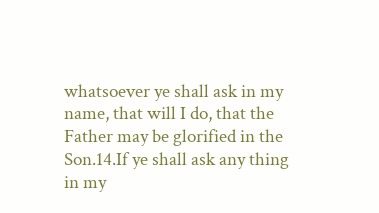whatsoever ye shall ask in my name, that will I do, that the Father may be glorified in the Son.14.If ye shall ask any thing in my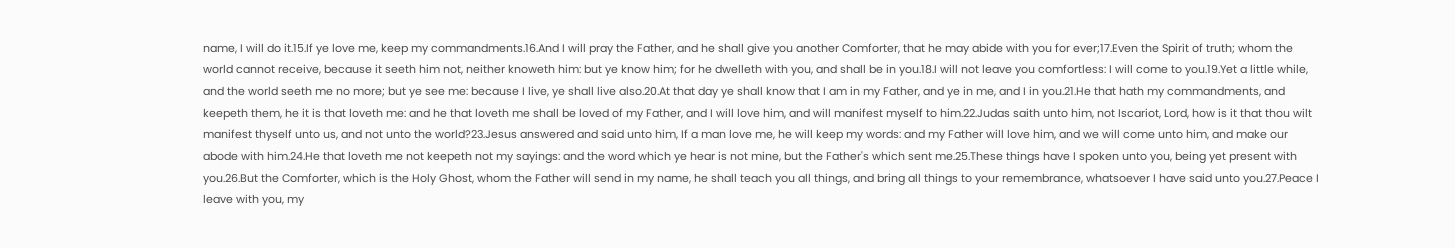name, I will do it.15.If ye love me, keep my commandments.16.And I will pray the Father, and he shall give you another Comforter, that he may abide with you for ever;17.Even the Spirit of truth; whom the world cannot receive, because it seeth him not, neither knoweth him: but ye know him; for he dwelleth with you, and shall be in you.18.I will not leave you comfortless: I will come to you.19.Yet a little while, and the world seeth me no more; but ye see me: because I live, ye shall live also.20.At that day ye shall know that I am in my Father, and ye in me, and I in you.21.He that hath my commandments, and keepeth them, he it is that loveth me: and he that loveth me shall be loved of my Father, and I will love him, and will manifest myself to him.22.Judas saith unto him, not Iscariot, Lord, how is it that thou wilt manifest thyself unto us, and not unto the world?23.Jesus answered and said unto him, If a man love me, he will keep my words: and my Father will love him, and we will come unto him, and make our abode with him.24.He that loveth me not keepeth not my sayings: and the word which ye hear is not mine, but the Father's which sent me.25.These things have I spoken unto you, being yet present with you.26.But the Comforter, which is the Holy Ghost, whom the Father will send in my name, he shall teach you all things, and bring all things to your remembrance, whatsoever I have said unto you.27.Peace I leave with you, my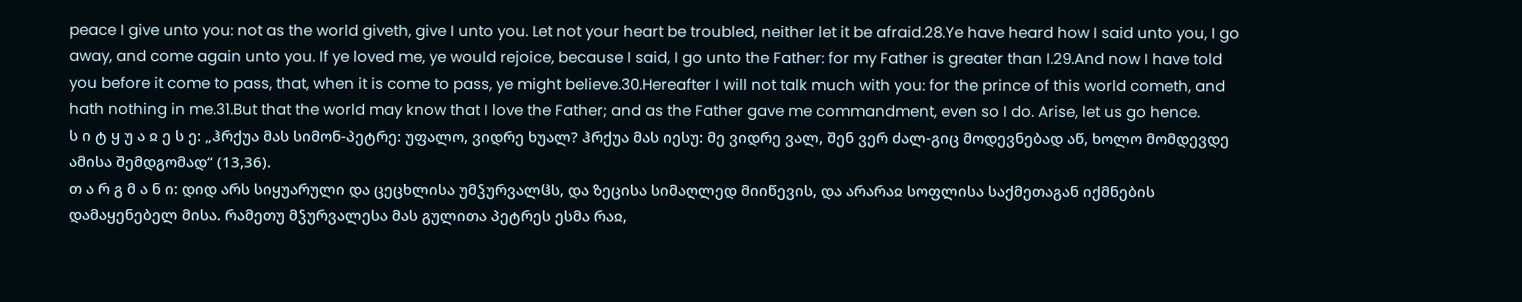peace I give unto you: not as the world giveth, give I unto you. Let not your heart be troubled, neither let it be afraid.28.Ye have heard how I said unto you, I go away, and come again unto you. If ye loved me, ye would rejoice, because I said, I go unto the Father: for my Father is greater than I.29.And now I have told you before it come to pass, that, when it is come to pass, ye might believe.30.Hereafter I will not talk much with you: for the prince of this world cometh, and hath nothing in me.31.But that the world may know that I love the Father; and as the Father gave me commandment, even so I do. Arise, let us go hence.
ს ი ტ ყ უ ა ჲ ე ს ე: „ჰრქუა მას სიმონ-პეტრე: უფალო, ვიდრე ხუალ? ჰრქუა მას იესუ: მე ვიდრე ვალ, შენ ვერ ძალ-გიც მოდევნებად აწ, ხოლო მომდევდე ამისა შემდგომად“ (13,36).
თ ა რ გ მ ა ნ ი: დიდ არს სიყუარული და ცეცხლისა უმჴურვალჱს, და ზეცისა სიმაღლედ მიიწევის, და არარაჲ სოფლისა საქმეთაგან იქმნების დამაყენებელ მისა. რამეთუ მჴურვალესა მას გულითა პეტრეს ესმა რაჲ,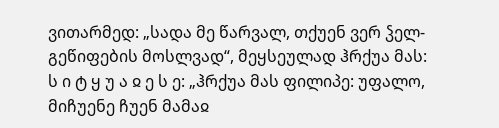ვითარმედ: „სადა მე წარვალ, თქუენ ვერ ჴელ-გეწიფების მოსლვად“, მეყსეულად ჰრქუა მას:
ს ი ტ ყ უ ა ჲ ე ს ე: „ჰრქუა მას ფილიპე: უფალო, მიჩუენე ჩუენ მამაჲ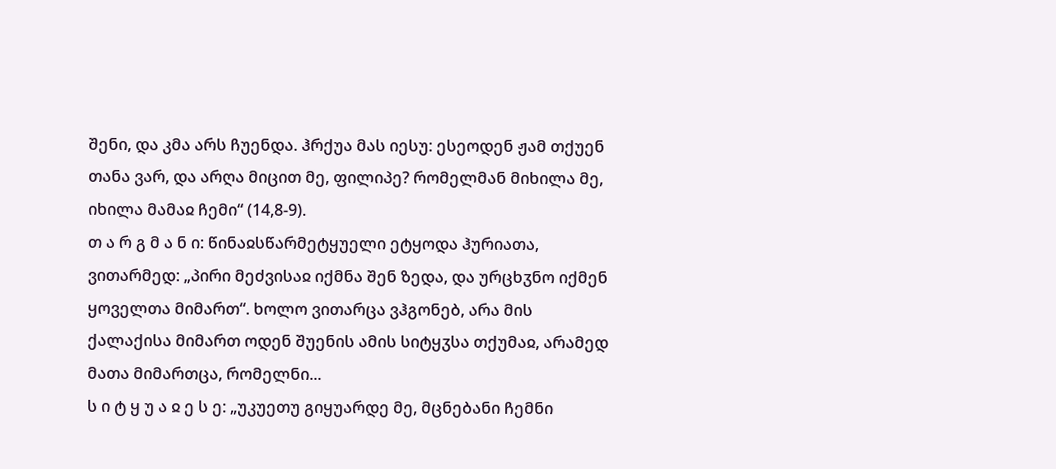შენი, და კმა არს ჩუენდა. ჰრქუა მას იესუ: ესეოდენ ჟამ თქუენ თანა ვარ, და არღა მიცით მე, ფილიპე? რომელმან მიხილა მე, იხილა მამაჲ ჩემი“ (14,8-9).
თ ა რ გ მ ა ნ ი: წინაჲსწარმეტყუელი ეტყოდა ჰურიათა, ვითარმედ: „პირი მეძვისაჲ იქმნა შენ ზედა, და ურცხჳნო იქმენ ყოველთა მიმართ“. ხოლო ვითარცა ვჰგონებ, არა მის ქალაქისა მიმართ ოდენ შუენის ამის სიტყჳსა თქუმაჲ, არამედ მათა მიმართცა, რომელნი...
ს ი ტ ყ უ ა ჲ ე ს ე: „უკუეთუ გიყუარდე მე, მცნებანი ჩემნი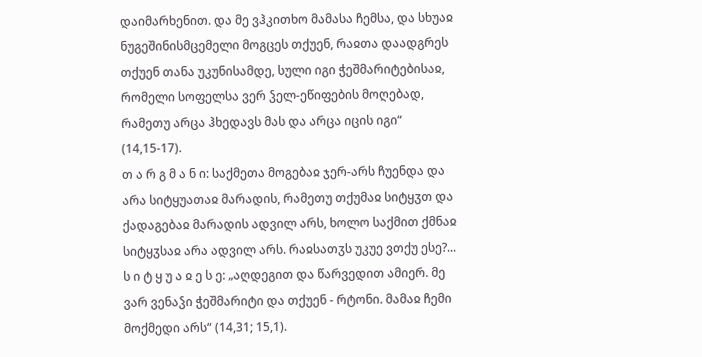დაიმარხენით. და მე ვჰკითხო მამასა ჩემსა, და სხუაჲ ნუგეშინისმცემელი მოგცეს თქუენ, რაჲთა დაადგრეს თქუენ თანა უკუნისამდე, სული იგი ჭეშმარიტებისაჲ, რომელი სოფელსა ვერ ჴელ-ეწიფების მოღებად, რამეთუ არცა ჰხედავს მას და არცა იცის იგი“ (14,15-17).
თ ა რ გ მ ა ნ ი: საქმეთა მოგებაჲ ჯერ-არს ჩუენდა და არა სიტყუათაჲ მარადის, რამეთუ თქუმაჲ სიტყჳთ და ქადაგებაჲ მარადის ადვილ არს, ხოლო საქმით ქმნაჲ სიტყჳსაჲ არა ადვილ არს. რაჲსათჳს უკუე ვთქუ ესე?...
ს ი ტ ყ უ ა ჲ ე ს ე: „აღდეგით და წარვედით ამიერ. მე ვარ ვენაჴი ჭეშმარიტი და თქუენ - რტონი. მამაჲ ჩემი მოქმედი არს“ (14,31; 15,1).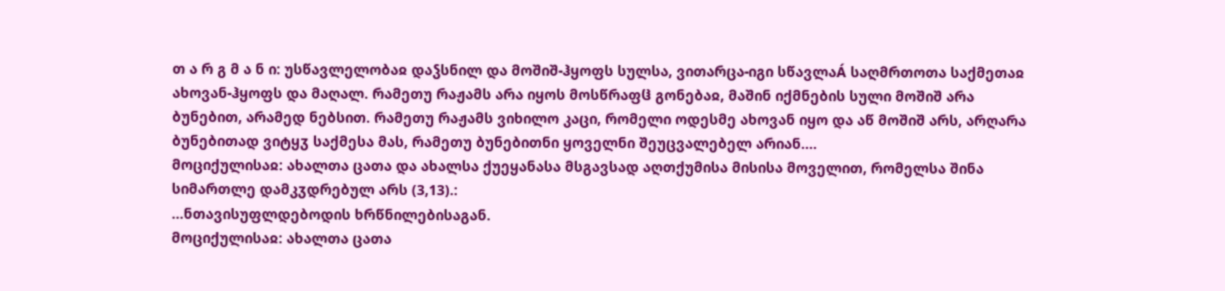თ ა რ გ მ ა ნ ი: უსწავლელობაჲ დაჴსნილ და მოშიშ-ჰყოფს სულსა, ვითარცა-იგი სწავლაÁ საღმრთოთა საქმეთაჲ ახოვან-ჰყოფს და მაღალ. რამეთუ რაჟამს არა იყოს მოსწრაფჱ გონებაჲ, მაშინ იქმნების სული მოშიშ არა ბუნებით, არამედ ნებსით. რამეთუ რაჟამს ვიხილო კაცი, რომელი ოდესმე ახოვან იყო და აწ მოშიშ არს, არღარა ბუნებითად ვიტყჳ საქმესა მას, რამეთუ ბუნებითნი ყოველნი შეუცვალებელ არიან....
მოციქულისაჲ: ახალთა ცათა და ახალსა ქუეყანასა მსგავსად აღთქუმისა მისისა მოველით, რომელსა შინა სიმართლე დამკჳდრებულ არს (3,13).:
...ნთავისუფლდებოდის ხრწნილებისაგან.
მოციქულისაჲ: ახალთა ცათა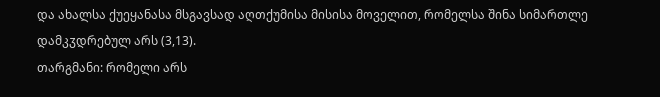და ახალსა ქუეყანასა მსგავსად აღთქუმისა მისისა მოველით, რომელსა შინა სიმართლე დამკჳდრებულ არს (3,13).
თარგმანი: რომელი არს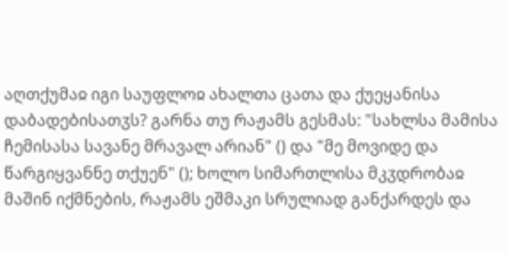აღთქუმაჲ იგი საუფლოჲ ახალთა ცათა და ქუეყანისა დაბადებისათჳს? გარნა თუ რაჟამს გესმას: "სახლსა მამისა ჩემისასა სავანე მრავალ არიან" () და "მე მოვიდე და წარგიყვანნე თქუენ" (); ხოლო სიმართლისა მკჳდრობაჲ მაშინ იქმნების, რაჟამს ეშმაკი სრულიად განქარდეს და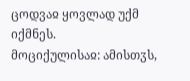ცოდვაჲ ყოვლად უქმ იქმნეს.
მოციქულისაჲ: ამისთჳს,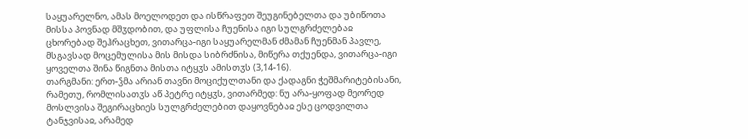საყუარელნო, ამას მოელოდეთ და ისწრაფეთ შეუგინებელთა და უბიწოთა მისსა პოვნად მშჳდობით, და უფლისა ჩუენისა იგი სულგრძელებაჲ ცხორებად შეჰრაცხეთ, ვითარცა-იგი საყუარელმან ძმამან ჩუენმან პავლე, მსგავსად მოცემულისა მის მისდა სიბრძნისა, მიწერა თქუენდა, ვითარცა-იგი ყოველთა შინა წიგნთა მისთა იტყჳს ამისთჳს (3,14-16).
თარგმანი: ერთ-ჴმა არიან თავნი მოციქულთანი და ქადაგნი ჭეშმარიტებისანი, რამეთუ, რომლისათჳს აწ პეტრე იტყჳს, ვითარმედ: ნუ არა-ყოფად მეორედ მოსლვისა შეგირაცხიეს სულგრძელებით დაყოვნებაჲ ესე ცოდვილთა ტანჯვისაჲ, არამედ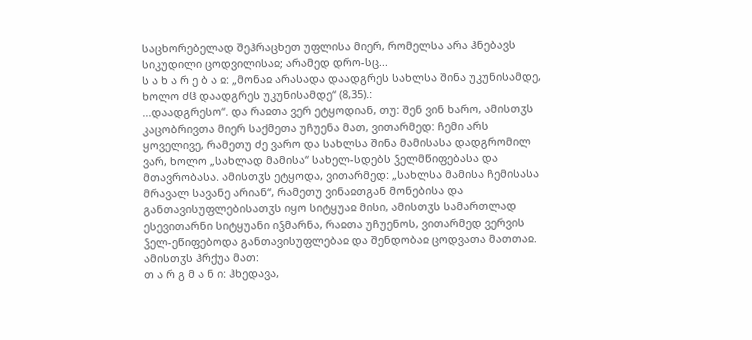საცხორებელად შეჰრაცხეთ უფლისა მიერ, რომელსა არა ჰნებავს სიკუდილი ცოდვილისაჲ; არამედ დრო-სც...
ს ა ხ ა რ ე ბ ა ჲ: „მონაჲ არასადა დაადგრეს სახლსა შინა უკუნისამდე, ხოლო ძჱ დაადგრეს უკუნისამდე“ (8,35).:
...დაადგრესო“. და რაჲთა ვერ ეტყოდიან, თუ: შენ ვინ ხარო, ამისთჳს კაცობრივთა მიერ საქმეთა უჩუენა მათ, ვითარმედ: ჩემი არს ყოველივე, რამეთუ ძე ვარო და სახლსა შინა მამისასა დადგრომილ ვარ, ხოლო „სახლად მამისა“ სახელ-სდებს ჴელმწიფებასა და მთავრობასა. ამისთჳს ეტყოდა, ვითარმედ: „სახლსა მამისა ჩემისასა მრავალ სავანე არიან“, რამეთუ ვინაჲთგან მონებისა და განთავისუფლებისათჳს იყო სიტყუაჲ მისი, ამისთჳს სამართლად ესევითარნი სიტყუანი იჴმარნა, რაჲთა უჩუენოს, ვითარმედ ვერვის ჴელ-ეწიფებოდა განთავისუფლებაჲ და შენდობაჲ ცოდვათა მათთაჲ. ამისთჳს ჰრქუა მათ:
თ ა რ გ მ ა ნ ი: ჰხედავა,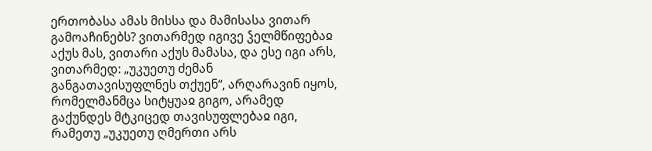ერთობასა ამას მისსა და მამისასა ვითარ გამოაჩინებს? ვითარმედ იგივე ჴელმწიფებაჲ აქუს მას, ვითარი აქუს მამასა, და ესე იგი არს, ვითარმედ: „უკუეთუ ძემან განგათავისუფლნეს თქუენ“, არღარავინ იყოს, რომელმანმცა სიტყუაჲ გიგო, არამედ გაქუნდეს მტკიცედ თავისუფლებაჲ იგი, რამეთუ „უკუეთუ ღმერთი არს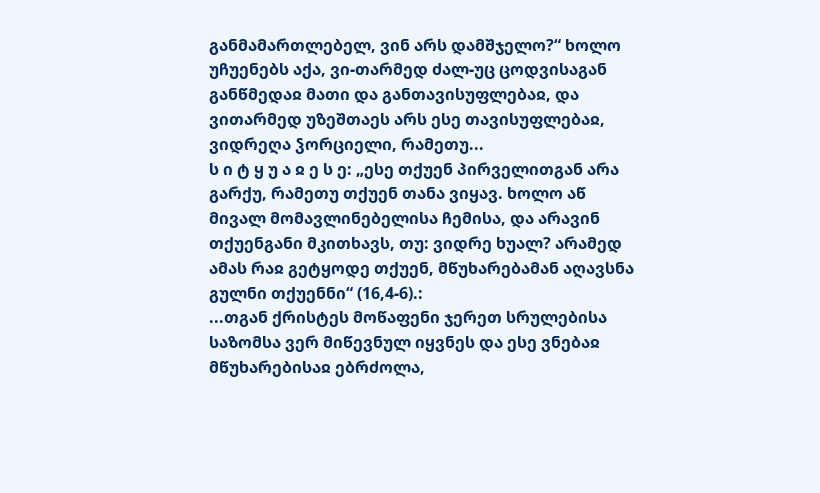განმამართლებელ, ვინ არს დამშჯელო?“ ხოლო უჩუენებს აქა, ვი-თარმედ ძალ-უც ცოდვისაგან განწმედაჲ მათი და განთავისუფლებაჲ, და ვითარმედ უზეშთაეს არს ესე თავისუფლებაჲ, ვიდრეღა ჴორციელი, რამეთუ...
ს ი ტ ყ უ ა ჲ ე ს ე: „ესე თქუენ პირველითგან არა გარქუ, რამეთუ თქუენ თანა ვიყავ. ხოლო აწ მივალ მომავლინებელისა ჩემისა, და არავინ თქუენგანი მკითხავს, თუ: ვიდრე ხუალ? არამედ ამას რაჲ გეტყოდე თქუენ, მწუხარებამან აღავსნა გულნი თქუენნი“ (16,4-6).:
...თგან ქრისტეს მოწაფენი ჯერეთ სრულებისა საზომსა ვერ მიწევნულ იყვნეს და ესე ვნებაჲ მწუხარებისაჲ ებრძოლა,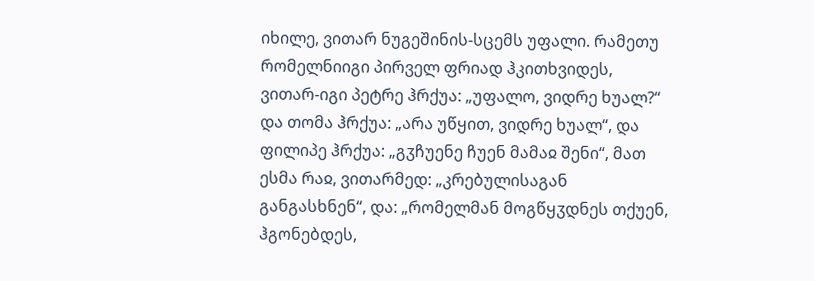იხილე, ვითარ ნუგეშინის-სცემს უფალი. რამეთუ რომელნიიგი პირველ ფრიად ჰკითხვიდეს, ვითარ-იგი პეტრე ჰრქუა: „უფალო, ვიდრე ხუალ?“ და თომა ჰრქუა: „არა უწყით, ვიდრე ხუალ“, და ფილიპე ჰრქუა: „გჳჩუენე ჩუენ მამაჲ შენი“, მათ ესმა რაჲ, ვითარმედ: „კრებულისაგან განგასხნენ“, და: „რომელმან მოგწყჳდნეს თქუენ, ჰგონებდეს,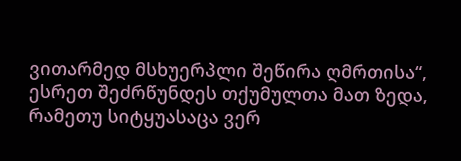ვითარმედ მსხუერპლი შეწირა ღმრთისა“, ესრეთ შეძრწუნდეს თქუმულთა მათ ზედა, რამეთუ სიტყუასაცა ვერ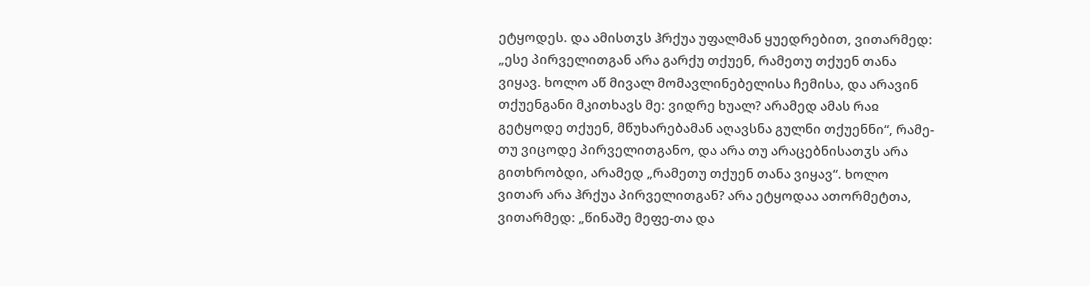ეტყოდეს. და ამისთჳს ჰრქუა უფალმან ყუედრებით, ვითარმედ: „ესე პირველითგან არა გარქუ თქუენ, რამეთუ თქუენ თანა ვიყავ. ხოლო აწ მივალ მომავლინებელისა ჩემისა, და არავინ თქუენგანი მკითხავს მე: ვიდრე ხუალ? არამედ ამას რაჲ გეტყოდე თქუენ, მწუხარებამან აღავსნა გულნი თქუენნი“, რამე-თუ ვიცოდე პირველითგანო, და არა თუ არაცებნისათჳს არა გითხრობდი, არამედ „რამეთუ თქუენ თანა ვიყავ“. ხოლო ვითარ არა ჰრქუა პირველითგან? არა ეტყოდაა ათორმეტთა, ვითარმედ: „წინაშე მეფე-თა და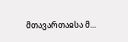მთავართაჲსა მ...